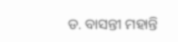ଡ. ବାସନ୍ତୀ ମହାନ୍ତି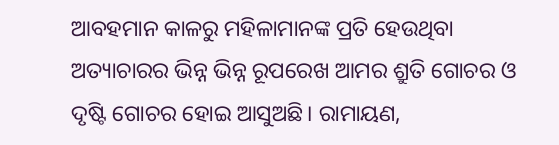ଆବହମାନ କାଳରୁ ମହିଳାମାନଙ୍କ ପ୍ରତି ହେଉଥିବା ଅତ୍ୟାଚାରର ଭିନ୍ନ ଭିନ୍ନ ରୂପରେଖ ଆମର ଶ୍ରୁତି ଗୋଚର ଓ ଦୃଷ୍ଟି ଗୋଚର ହୋଇ ଆସୁଅଛି। ରାମାୟଣ,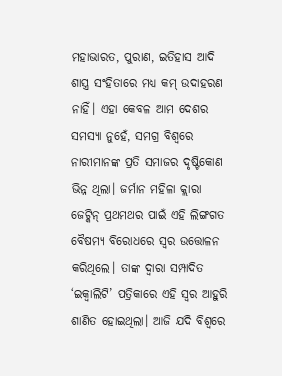ମହାଭାରତ, ପୁରାଣ, ଇତିହାସ ଆଦି ଶାସ୍ତ୍ର ସଂହିତାରେ ମଧ୍ୟ କମ୍ ଉଦାହରଣ ନାହିଁ। ଏହା କେବଳ ଆମ ଦେଶର ସମସ୍ୟା ନୁହେଁ, ସମଗ୍ର ବିଶ୍ୱରେ ନାରୀମାନଙ୍କ ପ୍ରତି ସମାଜର ଦୃଷ୍ଟିକୋଣ ଭିନ୍ନ ଥିଲା। ଜର୍ମାନ ମହିଳା କ୍ଲାରା ଜେଟ୍କିନ୍ ପ୍ରଥମଥର ପାଇଁ ଏହି ଲିଙ୍ଗଗତ ବୈଷମ୍ୟ ବିରୋଧରେ ସ୍ବର ଉତ୍ତୋଳନ କରିଥିଲେ। ତାଙ୍କ ଦ୍ୱାରା ସମ୍ପାଦିତ ‘ଇକ୍ୱାଲିଟି’ ପତ୍ରିକାରେ ଏହି ସ୍ବର ଆହୁରି ଶାଣିତ ହୋଇଥିଲା। ଆଜି ଯଦି ବିଶ୍ୱରେ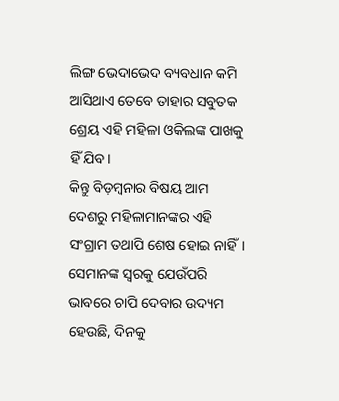ଲିଙ୍ଗ ଭେଦାଭେଦ ବ୍ୟବଧାନ କମି ଆସିଥାଏ ତେବେ ତାହାର ସବୁତକ ଶ୍ରେୟ ଏହି ମହିଳା ଓକିଲଙ୍କ ପାଖକୁ ହିଁ ଯିବ।
କିନ୍ତୁ ବିଡ଼ମ୍ବନାର ବିଷୟ ଆମ ଦେଶରୁ ମହିଳାମାନଙ୍କର ଏହି ସଂଗ୍ରାମ ତଥାପି ଶେଷ ହୋଇ ନାହିଁ। ସେମାନଙ୍କ ସ୍ବରକୁ ଯେଉଁପରି ଭାବରେ ଚାପି ଦେବାର ଉଦ୍ୟମ ହେଉଛି, ଦିନକୁ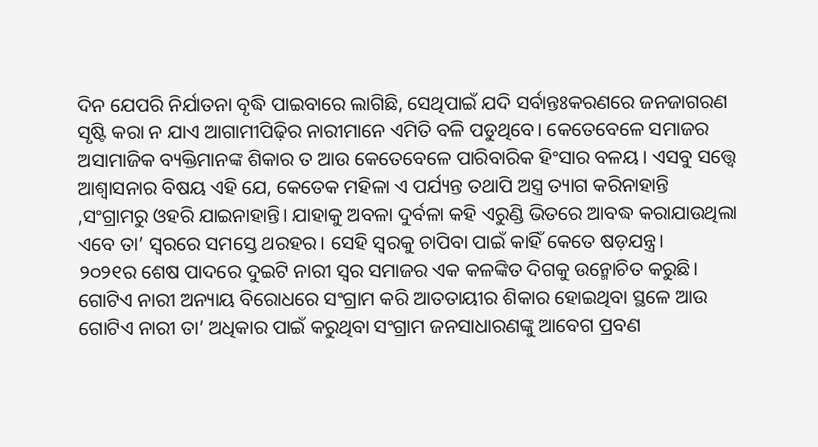ଦିନ ଯେପରି ନିର୍ଯାତନା ବୃଦ୍ଧି ପାଇବାରେ ଲାଗିଛି, ସେଥିପାଇଁ ଯଦି ସର୍ବାନ୍ତଃକରଣରେ ଜନଜାଗରଣ ସୃଷ୍ଟି କରା ନ ଯାଏ ଆଗାମୀପିଢ଼ିର ନାରୀମାନେ ଏମିତି ବଳି ପଡୁଥିବେ। କେତେବେଳେ ସମାଜର ଅସାମାଜିକ ବ୍ୟକ୍ତିମାନଙ୍କ ଶିକାର ତ ଆଉ କେତେବେଳେ ପାରିବାରିକ ହିଂସାର ବଳୟ। ଏସବୁ ସତ୍ତ୍ୱେ ଆଶ୍ୱାସନାର ବିଷୟ ଏହି ଯେ, କେତେକ ମହିଳା ଏ ପର୍ଯ୍ୟନ୍ତ ତଥାପି ଅସ୍ତ୍ର ତ୍ୟାଗ କରିନାହାନ୍ତି ,ସଂଗ୍ରାମରୁ ଓହରି ଯାଇନାହାନ୍ତି। ଯାହାକୁ ଅବଳା ଦୁର୍ବଳା କହି ଏରୁଣ୍ଡି ଭିତରେ ଆବଦ୍ଧ କରାଯାଉଥିଲା ଏବେ ତା’ ସ୍ବରରେ ସମସ୍ତେ ଥରହର। ସେହି ସ୍ବରକୁ ଚାପିବା ପାଇଁ କାହିଁ କେତେ ଷଡ଼ଯନ୍ତ୍ର।
୨୦୨୧ର ଶେଷ ପାଦରେ ଦୁଇଟି ନାରୀ ସ୍ବର ସମାଜର ଏକ କଳଙ୍କିତ ଦିଗକୁ ଉନ୍ମୋଚିତ କରୁଛି। ଗୋଟିଏ ନାରୀ ଅନ୍ୟାୟ ବିରୋଧରେ ସଂଗ୍ରାମ କରି ଆତତାୟୀର ଶିକାର ହୋଇଥିବା ସ୍ଥଳେ ଆଉ ଗୋଟିଏ ନାରୀ ତା’ ଅଧିକାର ପାଇଁ କରୁଥିବା ସଂଗ୍ରାମ ଜନସାଧାରଣଙ୍କୁ ଆବେଗ ପ୍ରବଣ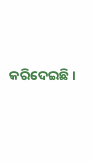କରିଦେଇଛି।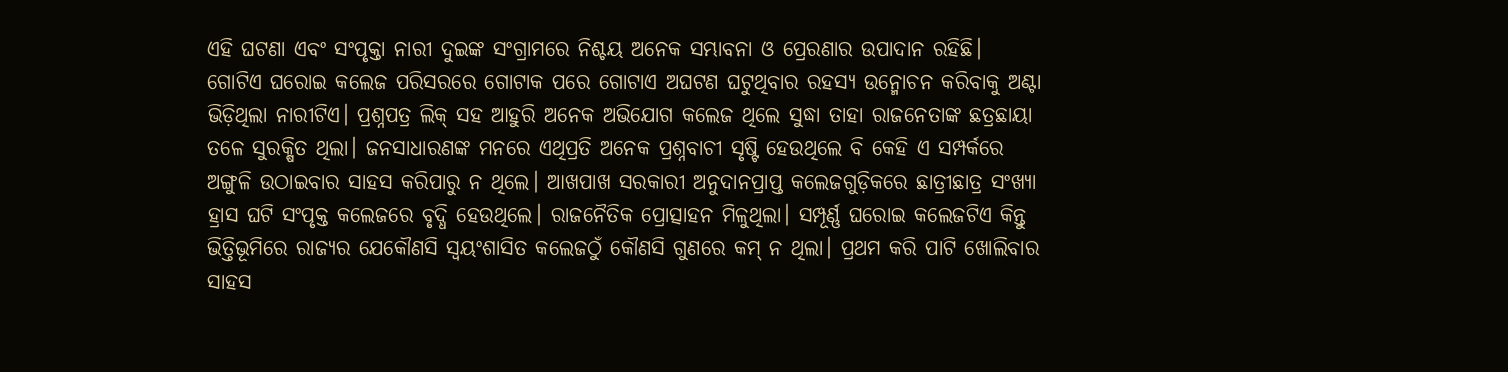ଏହି ଘଟଣା ଏବଂ ସଂପୃକ୍ତା ନାରୀ ଦୁଇଙ୍କ ସଂଗ୍ରାମରେ ନିଶ୍ଚୟ ଅନେକ ସମ୍ଭାବନା ଓ ପ୍ରେରଣାର ଉପାଦାନ ରହିଛି।
ଗୋଟିଏ ଘରୋଇ କଲେଜ ପରିସରରେ ଗୋଟାକ ପରେ ଗୋଟାଏ ଅଘଟଣ ଘଟୁଥିବାର ରହସ୍ୟ ଉନ୍ମୋଚନ କରିବାକୁ ଅଣ୍ଟା ଭିଡ଼ିଥିଲା ନାରୀଟିଏ। ପ୍ରଶ୍ନପତ୍ର ଲିକ୍ ସହ ଆହୁରି ଅନେକ ଅଭିଯୋଗ କଲେଜ ଥିଲେ ସୁଦ୍ଧା ତାହା ରାଜନେତାଙ୍କ ଛତ୍ରଛାୟା ତଳେ ସୁରକ୍ଷିତ ଥିଲା। ଜନସାଧାରଣଙ୍କ ମନରେ ଏଥିପ୍ରତି ଅନେକ ପ୍ରଶ୍ନବାଚୀ ସୃଷ୍ଟି ହେଉଥିଲେ ବି କେହି ଏ ସମ୍ପର୍କରେ ଅଙ୍ଗୁଳି ଉଠାଇବାର ସାହସ କରିପାରୁ ନ ଥିଲେ। ଆଖପାଖ ସରକାରୀ ଅନୁଦାନପ୍ରାପ୍ତ କଲେଜଗୁଡ଼ିକରେ ଛାତ୍ରୀଛାତ୍ର ସଂଖ୍ୟା ହ୍ରାସ ଘଟି ସଂପୃକ୍ତ କଲେଜରେ ବୃଦ୍ଧି ହେଉଥିଲେ। ରାଜନୈତିକ ପ୍ରୋତ୍ସାହନ ମିଳୁଥିଲା। ସମ୍ପୂର୍ଣ୍ଣ ଘରୋଇ କଲେଜଟିଏ କିନ୍ତୁ ଭିତ୍ତିଭୂମିରେ ରାଜ୍ୟର ଯେକୌଣସି ସ୍ବୟଂଶାସିତ କଲେଜଠୁଁ କୌଣସି ଗୁଣରେ କମ୍ ନ ଥିଲା। ପ୍ରଥମ କରି ପାଟି ଖୋଲିବାର ସାହସ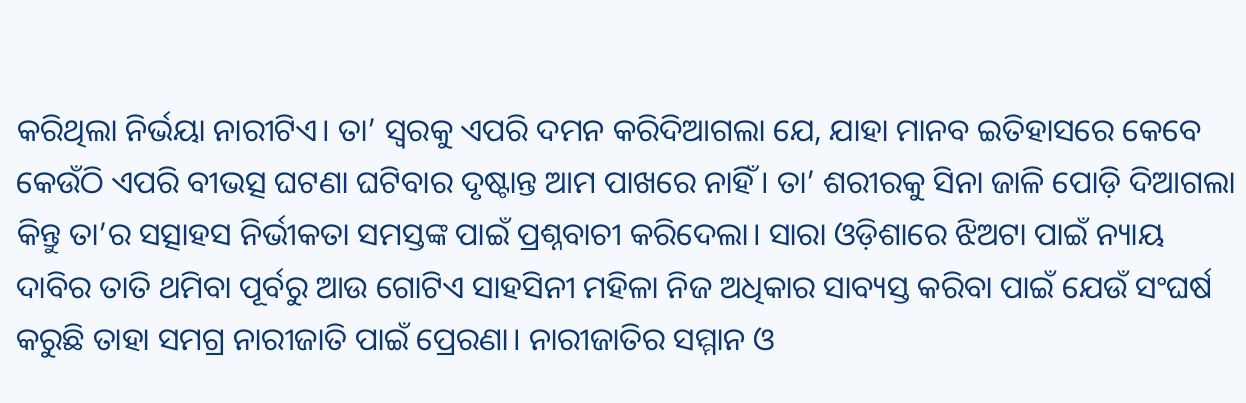କରିଥିଲା ନିର୍ଭୟା ନାରୀଟିଏ। ତା’ ସ୍ବରକୁ ଏପରି ଦମନ କରିଦିଆଗଲା ଯେ, ଯାହା ମାନବ ଇତିହାସରେ କେବେ କେଉଁଠି ଏପରି ବୀଭତ୍ସ ଘଟଣା ଘଟିବାର ଦୃଷ୍ଟାନ୍ତ ଆମ ପାଖରେ ନାହିଁ। ତା’ ଶରୀରକୁ ସିନା ଜାଳି ପୋଡ଼ି ଦିଆଗଲା କିନ୍ତୁ ତା’ର ସତ୍ସାହସ ନିର୍ଭୀକତା ସମସ୍ତଙ୍କ ପାଇଁ ପ୍ରଶ୍ନବାଚୀ କରିଦେଲା। ସାରା ଓଡ଼ିଶାରେ ଝିଅଟା ପାଇଁ ନ୍ୟାୟ ଦାବିର ତାତି ଥମିବା ପୂର୍ବରୁ ଆଉ ଗୋଟିଏ ସାହସିନୀ ମହିଳା ନିଜ ଅଧିକାର ସାବ୍ୟସ୍ତ କରିବା ପାଇଁ ଯେଉଁ ସଂଘର୍ଷ କରୁଛି ତାହା ସମଗ୍ର ନାରୀଜାତି ପାଇଁ ପ୍ରେରଣା। ନାରୀଜାତିର ସମ୍ମାନ ଓ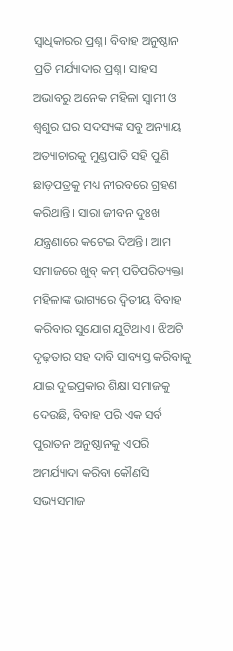ସ୍ବାଧିକାରର ପ୍ରଶ୍ନ। ବିବାହ ଅନୁଷ୍ଠାନ ପ୍ରତି ମର୍ଯ୍ୟାଦାର ପ୍ରଶ୍ନ। ସାହସ ଅଭାବରୁ ଅନେକ ମହିଳା ସ୍ବାମୀ ଓ ଶ୍ୱଶୁର ଘର ସଦସ୍ୟଙ୍କ ସବୁ ଅନ୍ୟାୟ ଅତ୍ୟାଚାରକୁ ମୁଣ୍ଡପାତି ସହି ପୁଣି ଛାଡ଼ପତ୍ରକୁ ମଧ୍ୟ ନୀରବରେ ଗ୍ରହଣ କରିଥାନ୍ତି। ସାରା ଜୀବନ ଦୁଃଖ ଯନ୍ତ୍ରଣାରେ କଟେଇ ଦିଅନ୍ତି। ଆମ ସମାଜରେ ଖୁବ୍ କମ୍ ପତିପରିତ୍ୟକ୍ତା ମହିଳାଙ୍କ ଭାଗ୍ୟରେ ଦ୍ୱିତୀୟ ବିବାହ କରିବାର ସୁଯୋଗ ଯୁଟିଥାଏ। ଝିଅଟି ଦୃଢ଼ତାର ସହ ଦାବି ସାବ୍ୟସ୍ତ କରିବାକୁ ଯାଇ ଦୁଇପ୍ରକାର ଶିକ୍ଷା ସମାଜକୁ ଦେଉଛି, ବିବାହ ପରି ଏକ ସର୍ବ ପୁରାତନ ଅନୁଷ୍ଠାନକୁ ଏପରି ଅମର୍ଯ୍ୟାଦା କରିବା କୌଣସି ସଭ୍ୟସମାଜ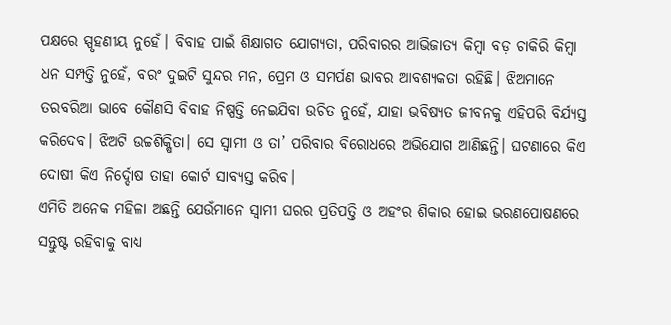ପକ୍ଷରେ ସ୍ପୃହଣୀୟ ନୁହେଁ। ବିବାହ ପାଇଁ ଶିକ୍ଷାଗତ ଯୋଗ୍ୟତା, ପରିବାରର ଆଭିଜାତ୍ୟ କିମ୍ବା ବଡ଼ ଚାକିରି କିମ୍ବା ଧନ ସମ୍ପତ୍ତି ନୁହେଁ, ବରଂ ଦୁଇଟି ସୁନ୍ଦର ମନ, ପ୍ରେମ ଓ ସମର୍ପଣ ଭାବର ଆବଶ୍ୟକତା ରହିଛି। ଝିଅମାନେ ତରବରିଆ ଭାବେ କୌଣସି ବିବାହ ନିଷ୍ପତ୍ତି ନେଇଯିବା ଉଚିତ ନୁହେଁ, ଯାହା ଭବିଷ୍ୟତ ଜୀବନକୁ ଏହିପରି ବିର୍ଯ୍ୟସ୍ତ କରିଦେବ। ଝିଅଟି ଉଚ୍ଚଶିକ୍ଷିତା। ସେ ସ୍ବାମୀ ଓ ତା’ ପରିବାର ବିରୋଧରେ ଅଭିଯୋଗ ଆଣିଛନ୍ତି। ଘଟଣାରେ କିଏ ଦୋଷୀ କିଏ ନିର୍ଦ୍ଦୋଷ ତାହା କୋର୍ଟ ସାବ୍ୟସ୍ତ କରିବ।
ଏମିତି ଅନେକ ମହିଳା ଅଛନ୍ତି ଯେଉଁମାନେ ସ୍ବାମୀ ଘରର ପ୍ରତିପତ୍ତି ଓ ଅହଂର ଶିକାର ହୋଇ ଭରଣପୋଷଣରେ ସନ୍ତୁଷ୍ଟ ରହିବାକୁ ବାଧ୍ୟ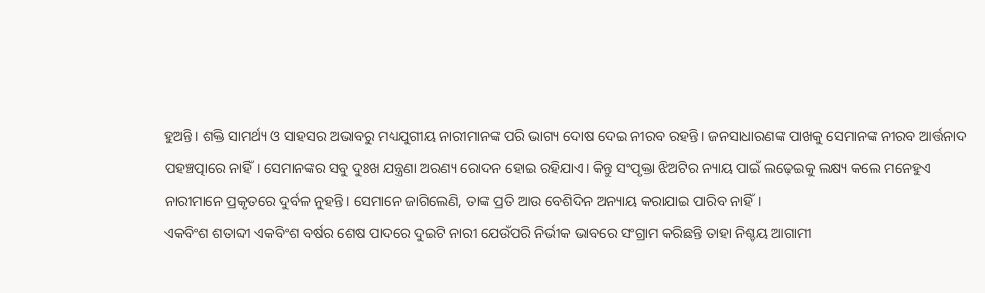ହୁଅନ୍ତି। ଶକ୍ତି ସାମର୍ଥ୍ୟ ଓ ସାହସର ଅଭାବରୁ ମଧ୍ୟଯୁଗୀୟ ନାରୀମାନଙ୍କ ପରି ଭାଗ୍ୟ ଦୋଷ ଦେଇ ନୀରବ ରହନ୍ତି। ଜନସାଧାରଣଙ୍କ ପାଖକୁ ସେମାନଙ୍କ ନୀରବ ଆର୍ତ୍ତନାଦ ପହଞ୍ଚତ୍ପାରେ ନାହିଁ। ସେମାନଙ୍କର ସବୁ ଦୁଃଖ ଯନ୍ତ୍ରଣା ଅରଣ୍ୟ ରୋଦନ ହୋଇ ରହିଯାଏ। କିନ୍ତୁ ସଂପୃକ୍ତା ଝିଅଟିର ନ୍ୟାୟ ପାଇଁ ଲଢ଼େଇକୁ ଲକ୍ଷ୍ୟ କଲେ ମନେହୁଏ ନାରୀମାନେ ପ୍ରକୃତରେ ଦୁର୍ବଳ ନୁହନ୍ତି। ସେମାନେ ଜାଗିଲେଣି, ତାଙ୍କ ପ୍ରତି ଆଉ ବେଶିଦିନ ଅନ୍ୟାୟ କରାଯାଇ ପାରିବ ନାହିଁ।
ଏକବିଂଶ ଶତାବ୍ଦୀ ଏକବିଂଶ ବର୍ଷର ଶେଷ ପାଦରେ ଦୁଇଟି ନାରୀ ଯେଉଁପରି ନିର୍ଭୀକ ଭାବରେ ସଂଗ୍ରାମ କରିଛନ୍ତି ତାହା ନିଶ୍ଚୟ ଆଗାମୀ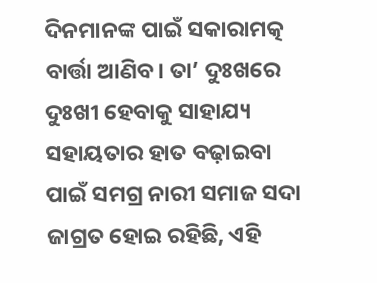ଦିନମାନଙ୍କ ପାଇଁ ସକାରାମତ୍କ ବାର୍ତ୍ତା ଆଣିବ। ତା’ ଦୁଃଖରେ ଦୁଃଖୀ ହେବାକୁ ସାହାଯ୍ୟ ସହାୟତାର ହାତ ବଢ଼ାଇବା ପାଇଁ ସମଗ୍ର ନାରୀ ସମାଜ ସଦା ଜାଗ୍ରତ ହୋଇ ରହିଛି, ଏହି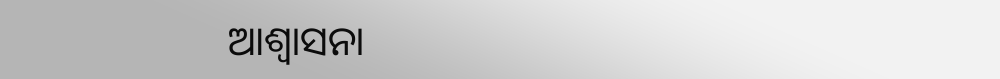ଆଶ୍ୱାସନା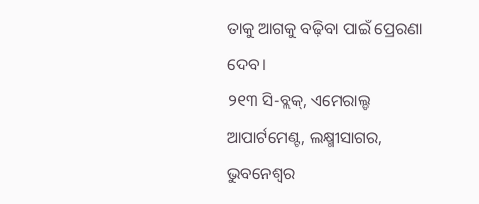ତାକୁ ଆଗକୁ ବଢ଼ିବା ପାଇଁ ପ୍ରେରଣା ଦେବ।
୨୧୩ ସି-ବ୍ଲକ୍, ଏମେରାଲ୍ଡ ଆପାର୍ଟମେଣ୍ଟ, ଲକ୍ଷ୍ମୀସାଗର, ଭୁବନେଶ୍ୱର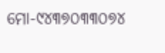ମୋ-୯୪୩୭୦୩୩୦୭୪